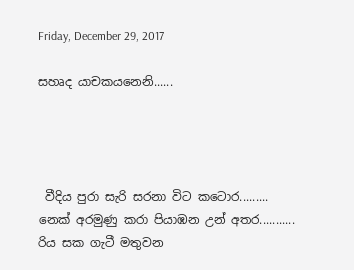Friday, December 29, 2017

සහෘද යාචකයනෙනි......




 වීදිය පුරා සැරි සරනා විට කටොර.........
නෙක් අරමුණු කරා පියාඹන උන් අතර...........
රිය සක ගැටී මතුවන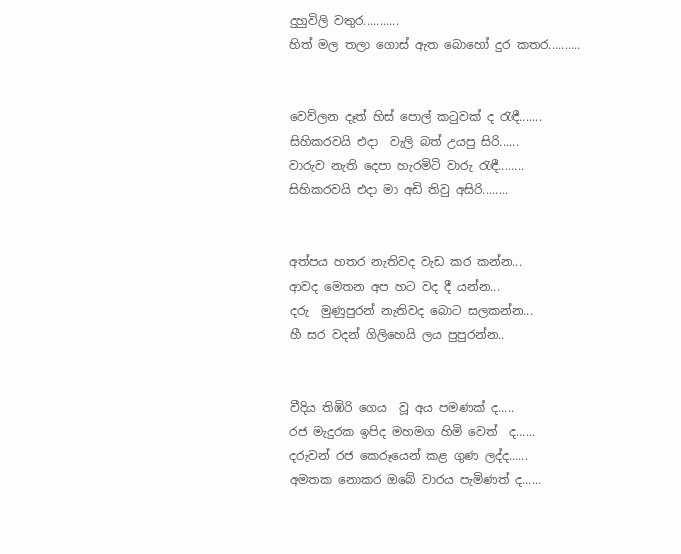දුහුවිලි වතුර...........
හිත් මල තලා ගොස් ඇත බොහෝ දුර කතර..........


වෙව්ලන දෑත් හිස් පොල් කටුවක් ද රැඳී.......
සිහිකරවයි එදා  වැලි බත් උයපු සිරි......
වාරුව නැති දෙපා හැරමිටි වාරු රැඳී........
සිහිකරවයි එදා මා අඩි තිවු අසිරි........


අත්පය හතර නැතිවද වැඩ කර කන්න...
ආවද මෙතන අප හට වද දී යන්න...
දරු  මුණුපුරන් නැතිවද බොට සලකන්න...
හී සර වදන් ගිලිහෙයි ලය පුපුරන්න..


වීදිය තිඹිරි ගෙය  වූ අය පමණක් ද.....
රජ මැදුරක ඉපිද මහමග හිමි වෙත්  ද......
දරුවන් රජ කෙරූයෙන් කළ ගුණ ලද්ද......
අමතක නොකර ඔබේ වාරය පැමිණත් ද......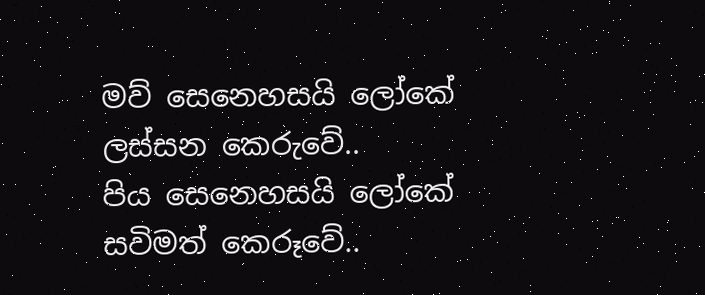මව් සෙනෙහසයි ලෝකේ  ලස්සන කෙරුවේ..
පිය සෙනෙහසයි ලෝකේ සවිමත් කෙරූවේ..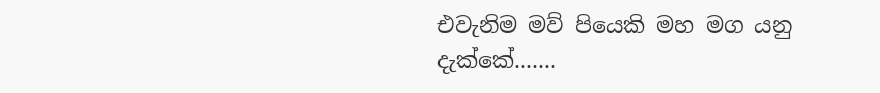එවැනිම මව් පියෙකි මහ මග යනු දැක්කේ.......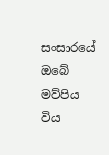සංසාරයේ ඔබේ මව්පිය විය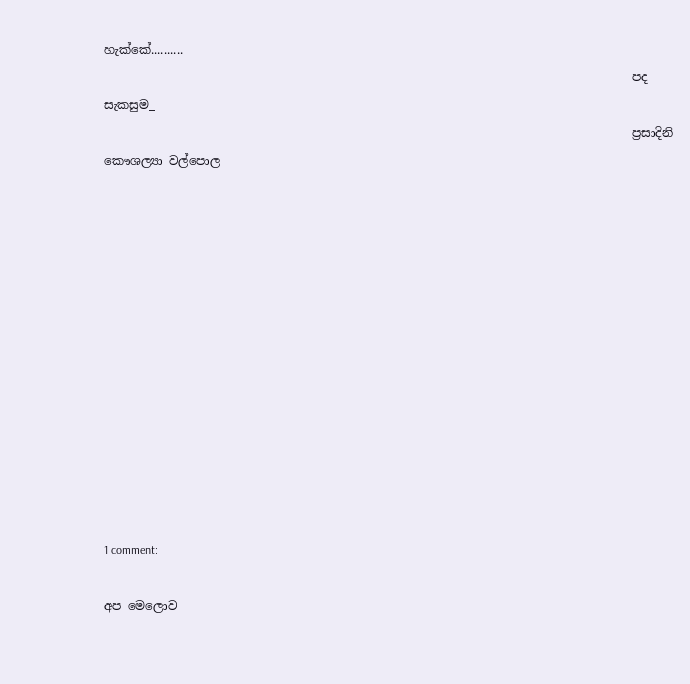හැක්කේ..........
                                                                                        පද සැකසුම_
                                                                                        ප්‍රසාදිනි කෞශල්‍යා වල්පොල













1 comment:

අප මෙලොව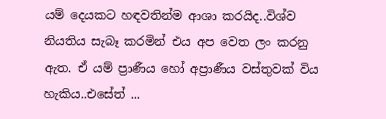යම් දෙයකට හඳවතින්ම ආශා කරයිද..විශ්ව නියතිය සැබෑ කරමින් එය අප වෙත ලං කරනු ඇත. ඒ යම් ප්‍රාණීය හෝ අප්‍රාණීය වස්තුවක් විය හැකිය..එසේත් ...